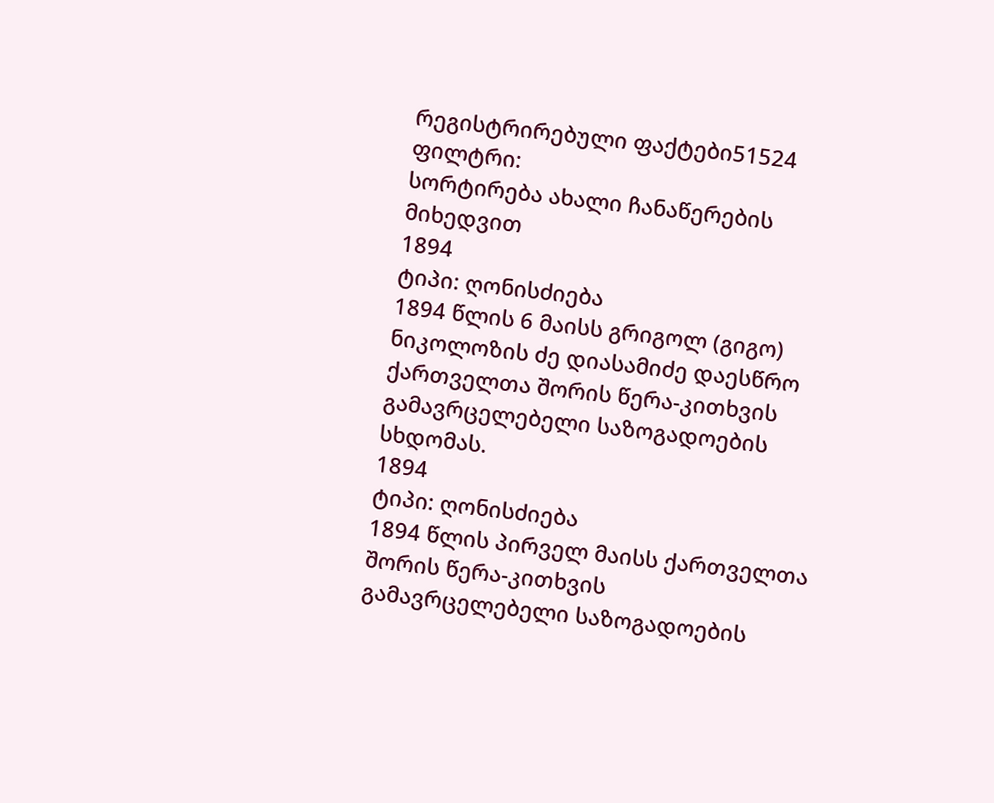რეგისტრირებული ფაქტები51524
ფილტრი:
სორტირება ახალი ჩანაწერების მიხედვით
1894
ტიპი: ღონისძიება
1894 წლის 6 მაისს გრიგოლ (გიგო) ნიკოლოზის ძე დიასამიძე დაესწრო ქართველთა შორის წერა-კითხვის გამავრცელებელი საზოგადოების სხდომას.
1894
ტიპი: ღონისძიება
1894 წლის პირველ მაისს ქართველთა შორის წერა-კითხვის გამავრცელებელი საზოგადოების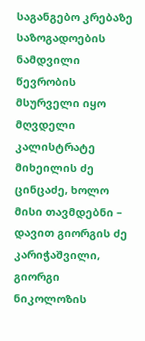საგანგებო კრებაზე საზოგადოების ნამდვილი წევრობის მსურველი იყო მღვდელი კალისტრატე მიხეილის ძე ცინცაძე, ხოლო მისი თავმდებნი – დავით გიორგის ძე კარიჭაშვილი, გიორგი ნიკოლოზის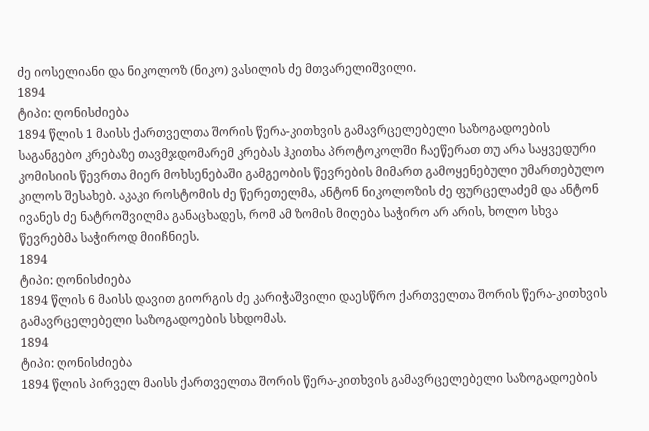ძე იოსელიანი და ნიკოლოზ (ნიკო) ვასილის ძე მთვარელიშვილი.
1894
ტიპი: ღონისძიება
1894 წლის 1 მაისს ქართველთა შორის წერა-კითხვის გამავრცელებელი საზოგადოების საგანგებო კრებაზე თავმჯდომარემ კრებას ჰკითხა პროტოკოლში ჩაეწერათ თუ არა საყვედური კომისიის წევრთა მიერ მოხსენებაში გამგეობის წევრების მიმართ გამოყენებული უმართებულო კილოს შესახებ. აკაკი როსტომის ძე წერეთელმა, ანტონ ნიკოლოზის ძე ფურცელაძემ და ანტონ ივანეს ძე ნატროშვილმა განაცხადეს, რომ ამ ზომის მიღება საჭირო არ არის, ხოლო სხვა წევრებმა საჭიროდ მიიჩნიეს.
1894
ტიპი: ღონისძიება
1894 წლის 6 მაისს დავით გიორგის ძე კარიჭაშვილი დაესწრო ქართველთა შორის წერა-კითხვის გამავრცელებელი საზოგადოების სხდომას.
1894
ტიპი: ღონისძიება
1894 წლის პირველ მაისს ქართველთა შორის წერა-კითხვის გამავრცელებელი საზოგადოების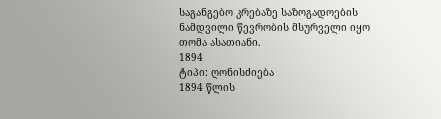საგანგებო კრებაზე საზოგადოების ნამდვილი წევრობის მსურველი იყო თომა ასათიანი.
1894
ტიპი: ღონისძიება
1894 წლის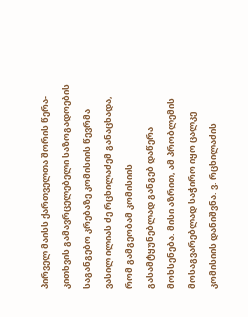პირველ მაისს ქართველთა შორის წერა-კითხვის გამავრცელებელი საზოგადოების საგანგებო კრებაზე კომისიის წევრმა ვასილ ილიას ძე რცხილაძემ განაცხადა, რომ გამგეობამ კომისიის გასამტყუნებლად განგებ დაწერა მოხსენება. მისი აზრით, ამ პრობლემის მოსაგვარებლად საჭირო იყო ცალკე კომისიის დანიშვნა. ვ. რცხილაძის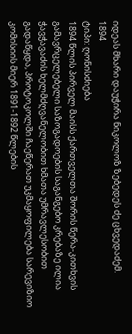იდეას მხარი დაუჭირა ნიკოლოზ ზებედეს ძე ცხვედაძემ.
1894
ტიპი: ღონისძიება
1894 წლის პირველ მაისს ქართველთა შორის წერა-კითხვის გამავრცელებელი საზოგადოების საგანგებო კრებაზე ილია ჭავჭავაძის ხელმძღვანელობით ხმათა უმრავლესობით გადაწყდა, პროტოკოლში ჩაეწერათ უკმაყოფილება სარევიზიო კომისიის მიერ 1891-1892 წლების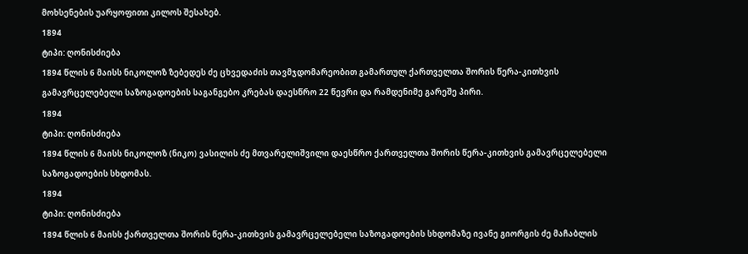მოხსენების უარყოფითი კილოს შესახებ.
1894
ტიპი: ღონისძიება
1894 წლის 6 მაისს ნიკოლოზ ზებედეს ძე ცხვედაძის თავმჯდომარეობით გამართულ ქართველთა შორის წერა-კითხვის გამავრცელებელი საზოგადოების საგანგებო კრებას დაესწრო 22 წევრი და რამდენიმე გარეშე პირი.
1894
ტიპი: ღონისძიება
1894 წლის 6 მაისს ნიკოლოზ (ნიკო) ვასილის ძე მთვარელიშვილი დაესწრო ქართველთა შორის წერა-კითხვის გამავრცელებელი საზოგადოების სხდომას.
1894
ტიპი: ღონისძიება
1894 წლის 6 მაისს ქართველთა შორის წერა-კითხვის გამავრცელებელი საზოგადოების სხდომაზე ივანე გიორგის ძე მაჩაბლის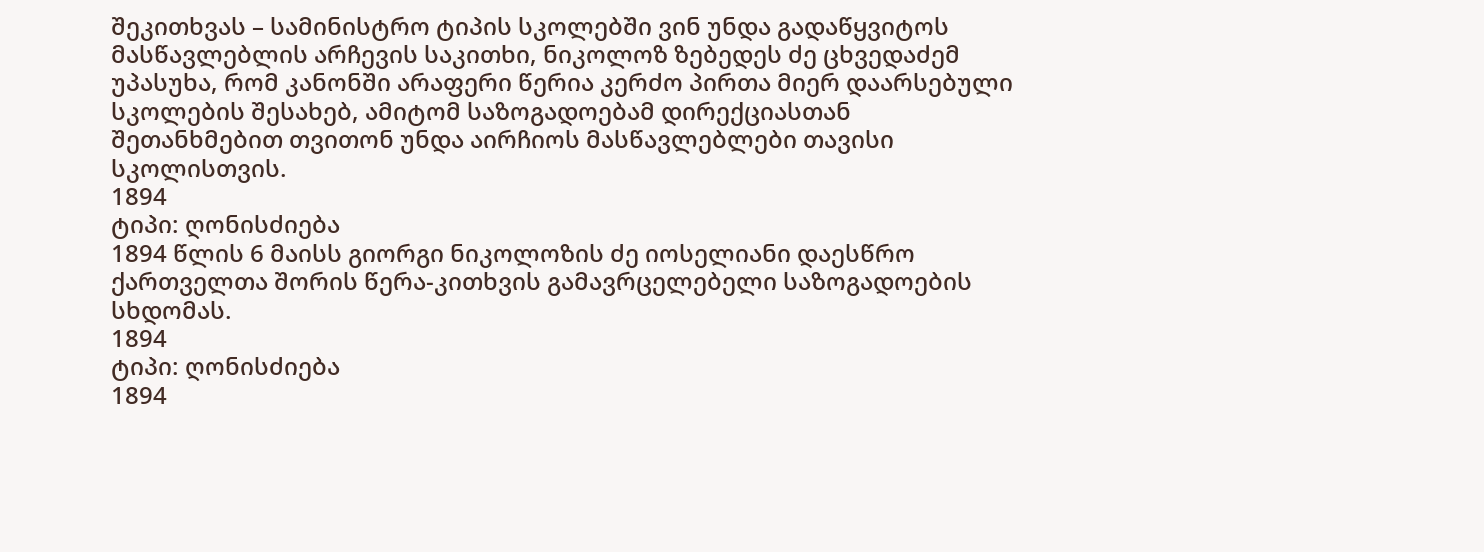შეკითხვას – სამინისტრო ტიპის სკოლებში ვინ უნდა გადაწყვიტოს მასწავლებლის არჩევის საკითხი, ნიკოლოზ ზებედეს ძე ცხვედაძემ უპასუხა, რომ კანონში არაფერი წერია კერძო პირთა მიერ დაარსებული სკოლების შესახებ, ამიტომ საზოგადოებამ დირექციასთან შეთანხმებით თვითონ უნდა აირჩიოს მასწავლებლები თავისი სკოლისთვის.
1894
ტიპი: ღონისძიება
1894 წლის 6 მაისს გიორგი ნიკოლოზის ძე იოსელიანი დაესწრო ქართველთა შორის წერა-კითხვის გამავრცელებელი საზოგადოების სხდომას.
1894
ტიპი: ღონისძიება
1894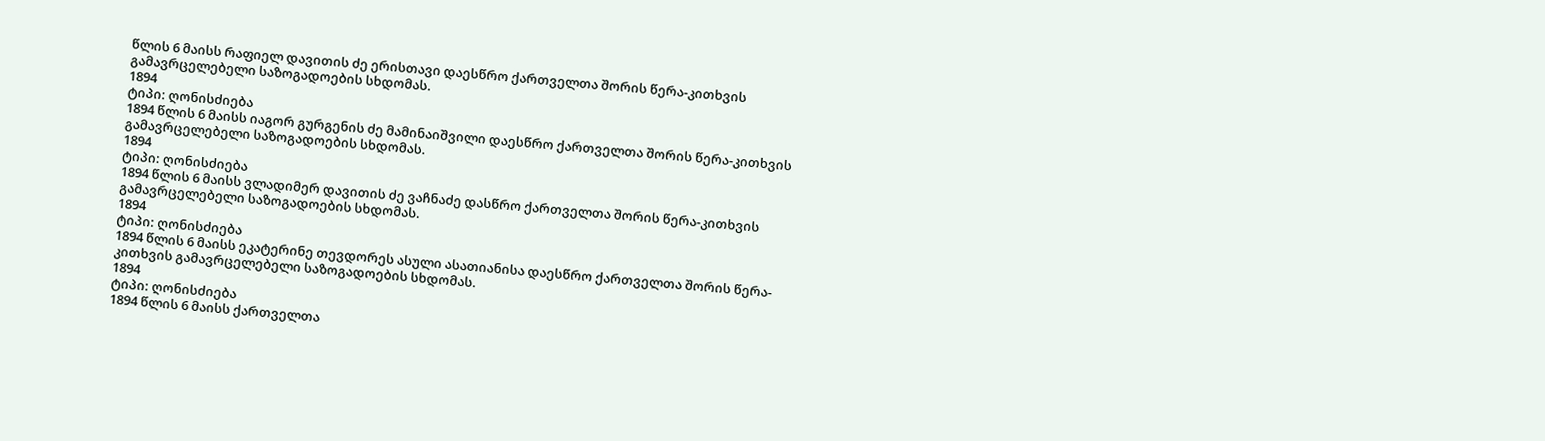წლის 6 მაისს რაფიელ დავითის ძე ერისთავი დაესწრო ქართველთა შორის წერა-კითხვის გამავრცელებელი საზოგადოების სხდომას.
1894
ტიპი: ღონისძიება
1894 წლის 6 მაისს იაგორ გურგენის ძე მამინაიშვილი დაესწრო ქართველთა შორის წერა-კითხვის გამავრცელებელი საზოგადოების სხდომას.
1894
ტიპი: ღონისძიება
1894 წლის 6 მაისს ვლადიმერ დავითის ძე ვაჩნაძე დასწრო ქართველთა შორის წერა-კითხვის გამავრცელებელი საზოგადოების სხდომას.
1894
ტიპი: ღონისძიება
1894 წლის 6 მაისს ეკატერინე თევდორეს ასული ასათიანისა დაესწრო ქართველთა შორის წერა-კითხვის გამავრცელებელი საზოგადოების სხდომას.
1894
ტიპი: ღონისძიება
1894 წლის 6 მაისს ქართველთა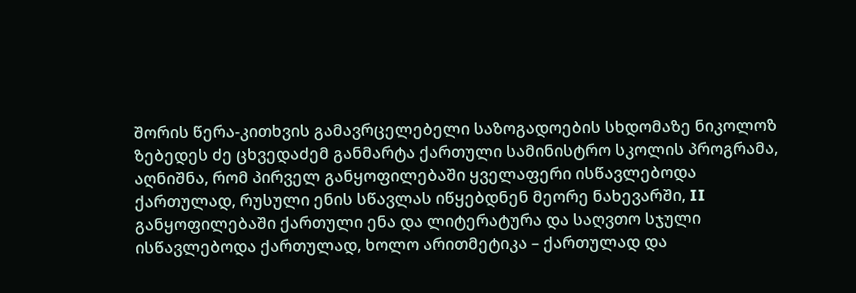შორის წერა-კითხვის გამავრცელებელი საზოგადოების სხდომაზე ნიკოლოზ ზებედეს ძე ცხვედაძემ განმარტა ქართული სამინისტრო სკოლის პროგრამა, აღნიშნა, რომ პირველ განყოფილებაში ყველაფერი ისწავლებოდა ქართულად, რუსული ენის სწავლას იწყებდნენ მეორე ნახევარში, II განყოფილებაში ქართული ენა და ლიტერატურა და საღვთო სჯული ისწავლებოდა ქართულად, ხოლო არითმეტიკა – ქართულად და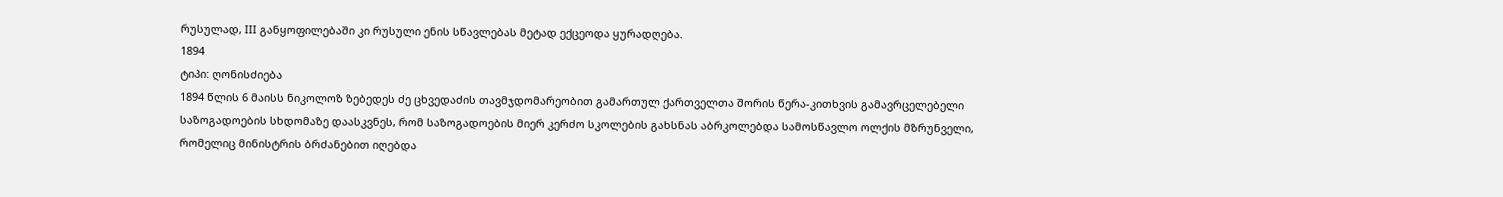რუსულად, III განყოფილებაში კი რუსული ენის სწავლებას მეტად ექცეოდა ყურადღება.
1894
ტიპი: ღონისძიება
1894 წლის 6 მაისს ნიკოლოზ ზებედეს ძე ცხვედაძის თავმჯდომარეობით გამართულ ქართველთა შორის წერა-კითხვის გამავრცელებელი საზოგადოების სხდომაზე დაასკვნეს, რომ საზოგადოების მიერ კერძო სკოლების გახსნას აბრკოლებდა სამოსწავლო ოლქის მზრუნველი, რომელიც მინისტრის ბრძანებით იღებდა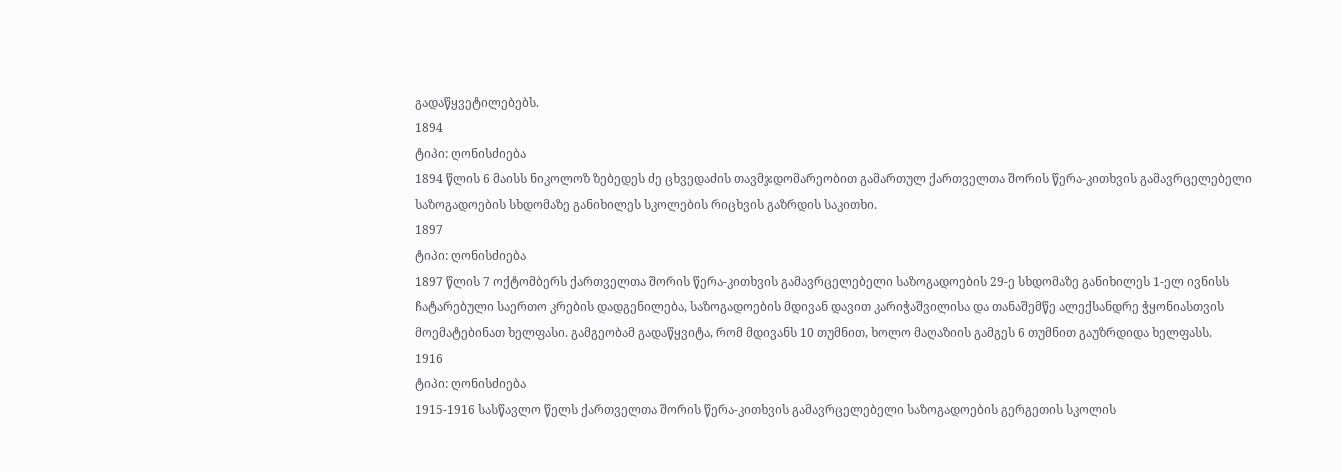გადაწყვეტილებებს.
1894
ტიპი: ღონისძიება
1894 წლის 6 მაისს ნიკოლოზ ზებედეს ძე ცხვედაძის თავმჯდომარეობით გამართულ ქართველთა შორის წერა-კითხვის გამავრცელებელი საზოგადოების სხდომაზე განიხილეს სკოლების რიცხვის გაზრდის საკითხი.
1897
ტიპი: ღონისძიება
1897 წლის 7 ოქტომბერს ქართველთა შორის წერა-კითხვის გამავრცელებელი საზოგადოების 29-ე სხდომაზე განიხილეს 1-ელ ივნისს ჩატარებული საერთო კრების დადგენილება, საზოგადოების მდივან დავით კარიჭაშვილისა და თანაშემწე ალექსანდრე ჭყონიასთვის მოემატებინათ ხელფასი. გამგეობამ გადაწყვიტა, რომ მდივანს 10 თუმნით, ხოლო მაღაზიის გამგეს 6 თუმნით გაუზრდიდა ხელფასს.
1916
ტიპი: ღონისძიება
1915-1916 სასწავლო წელს ქართველთა შორის წერა-კითხვის გამავრცელებელი საზოგადოების გერგეთის სკოლის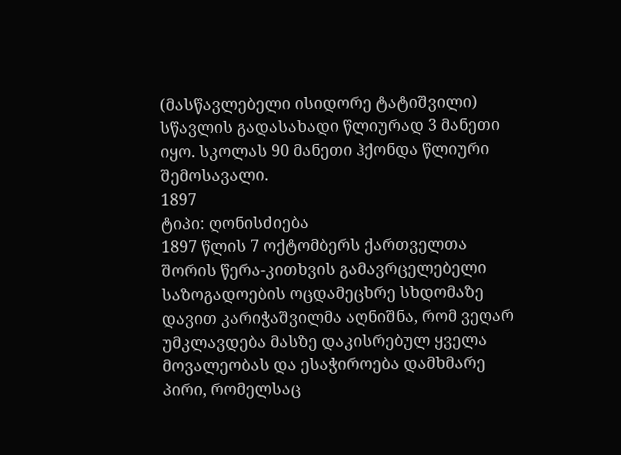(მასწავლებელი ისიდორე ტატიშვილი) სწავლის გადასახადი წლიურად 3 მანეთი იყო. სკოლას 90 მანეთი ჰქონდა წლიური შემოსავალი.
1897
ტიპი: ღონისძიება
1897 წლის 7 ოქტომბერს ქართველთა შორის წერა-კითხვის გამავრცელებელი საზოგადოების ოცდამეცხრე სხდომაზე დავით კარიჭაშვილმა აღნიშნა, რომ ვეღარ უმკლავდება მასზე დაკისრებულ ყველა მოვალეობას და ესაჭიროება დამხმარე პირი, რომელსაც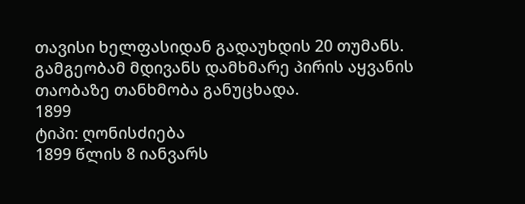თავისი ხელფასიდან გადაუხდის 20 თუმანს. გამგეობამ მდივანს დამხმარე პირის აყვანის თაობაზე თანხმობა განუცხადა.
1899
ტიპი: ღონისძიება
1899 წლის 8 იანვარს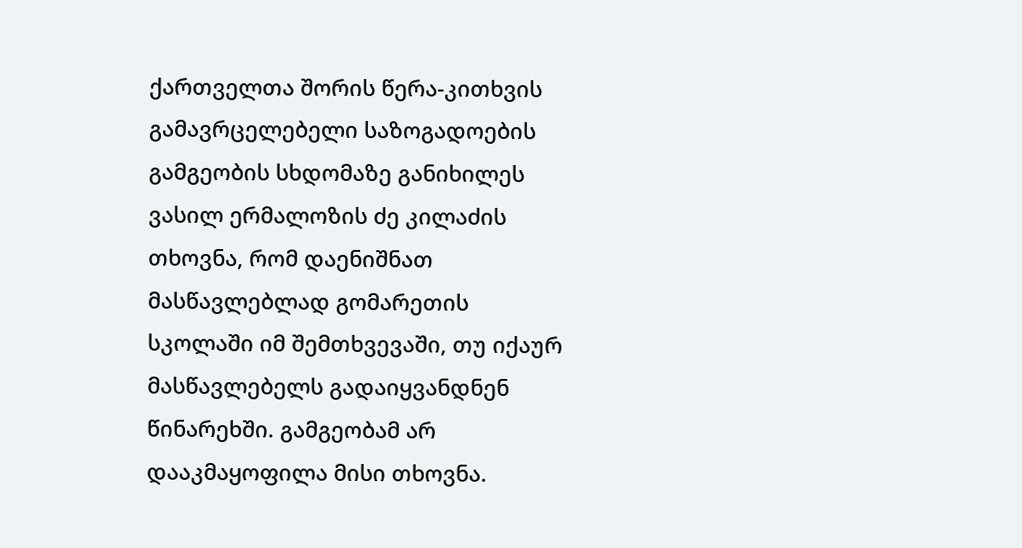ქართველთა შორის წერა-კითხვის გამავრცელებელი საზოგადოების გამგეობის სხდომაზე განიხილეს ვასილ ერმალოზის ძე კილაძის თხოვნა, რომ დაენიშნათ მასწავლებლად გომარეთის სკოლაში იმ შემთხვევაში, თუ იქაურ მასწავლებელს გადაიყვანდნენ წინარეხში. გამგეობამ არ დააკმაყოფილა მისი თხოვნა.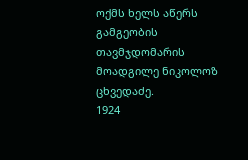ოქმს ხელს აწერს გამგეობის თავმჯდომარის მოადგილე ნიკოლოზ ცხვედაძე.
1924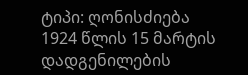ტიპი: ღონისძიება
1924 წლის 15 მარტის დადგენილების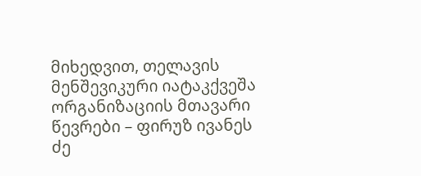მიხედვით, თელავის მენშევიკური იატაკქვეშა ორგანიზაციის მთავარი წევრები – ფირუზ ივანეს ძე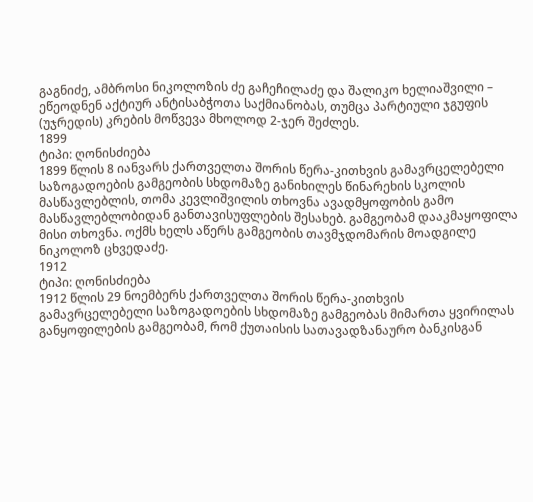გაგნიძე, ამბროსი ნიკოლოზის ძე გაჩეჩილაძე და შალიკო ხელიაშვილი – ეწეოდნენ აქტიურ ანტისაბჭოთა საქმიანობას, თუმცა პარტიული ჯგუფის (უჯრედის) კრების მოწვევა მხოლოდ 2-ჯერ შეძლეს.
1899
ტიპი: ღონისძიება
1899 წლის 8 იანვარს ქართველთა შორის წერა-კითხვის გამავრცელებელი საზოგადოების გამგეობის სხდომაზე განიხილეს წინარეხის სკოლის მასწავლებლის, თომა კევლიშვილის თხოვნა ავადმყოფობის გამო მასწავლებლობიდან განთავისუფლების შესახებ. გამგეობამ დააკმაყოფილა მისი თხოვნა. ოქმს ხელს აწერს გამგეობის თავმჯდომარის მოადგილე ნიკოლოზ ცხვედაძე.
1912
ტიპი: ღონისძიება
1912 წლის 29 ნოემბერს ქართველთა შორის წერა-კითხვის გამავრცელებელი საზოგადოების სხდომაზე გამგეობას მიმართა ყვირილას განყოფილების გამგეობამ, რომ ქუთაისის სათავადზანაურო ბანკისგან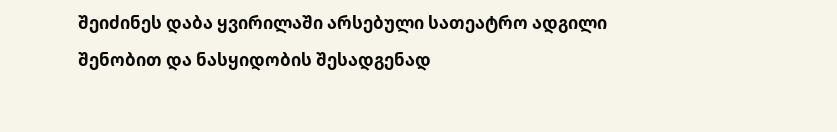შეიძინეს დაბა ყვირილაში არსებული სათეატრო ადგილი შენობით და ნასყიდობის შესადგენად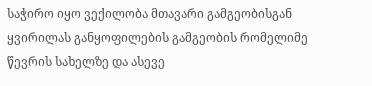საჭირო იყო ვექილობა მთავარი გამგეობისგან ყვირილას განყოფილების გამგეობის რომელიმე წევრის სახელზე და ასევე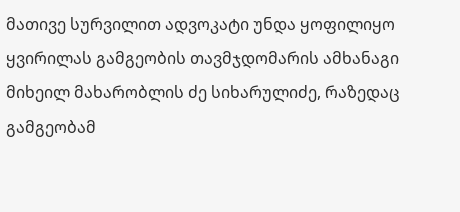მათივე სურვილით ადვოკატი უნდა ყოფილიყო ყვირილას გამგეობის თავმჯდომარის ამხანაგი მიხეილ მახარობლის ძე სიხარულიძე, რაზედაც გამგეობამ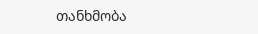თანხმობა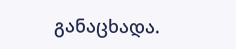განაცხადა.